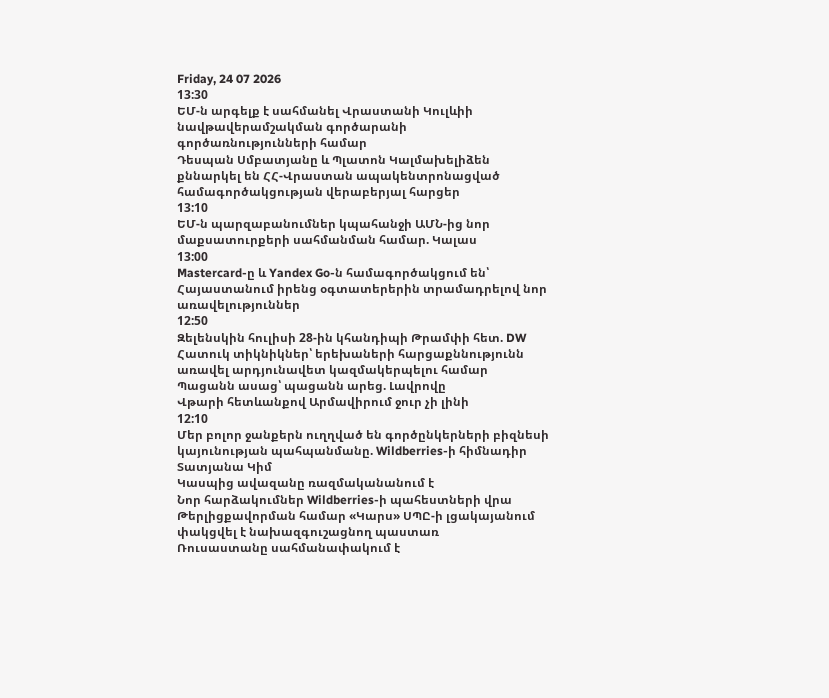Friday, 24 07 2026
13:30
ԵՄ-ն արգելք է սահմանել Վրաստանի Կուլևիի նավթավերամշակման գործարանի գործառնությունների համար
Դեսպան Սմբատյանը և Պլատոն Կալմախելիձեն քննարկել են ՀՀ-Վրաստան ապակենտրոնացված համագործակցության վերաբերյալ հարցեր
13:10
ԵՄ-ն պարզաբանումներ կպահանջի ԱՄՆ-ից նոր մաքսատուրքերի սահմանման համար. Կալաս
13:00
Mastercard-ը և Yandex Go-ն համագործակցում են՝ Հայաստանում իրենց օգտատերերին տրամադրելով նոր առավելություններ
12:50
Զելենսկին հուլիսի 28-ին կհանդիպի Թրամփի հետ. DW
Հատուկ տիկնիկներ՝ երեխաների հարցաքննությունն առավել արդյունավետ կազմակերպելու համար
Պացանն ասաց՝ պացանն արեց. Լավրովը
Վթարի հետևանքով Արմավիրում ջուր չի լինի
12:10
Մեր բոլոր ջանքերն ուղղված են գործընկերների բիզնեսի կայունության պահպանմանը. Wildberries-ի հիմնադիր Տատյանա Կիմ
Կասպից ավազանը ռազմականանում է
Նոր հարձակումներ Wildberries-ի պահեստների վրա
Թերլիցքավորման համար «Կարս» ՍՊԸ-ի լցակայանում փակցվել է նախազգուշացնող պաստառ
Ռուսաստանը սահմանափակում է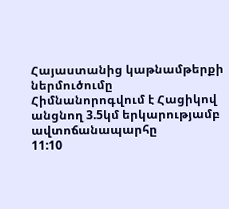Հայաստանից կաթնամթերքի ներմուծումը
Հիմնանորոգվում է Հացիկով անցնող 3.5կմ երկարությամբ ավտոճանապարհը
11:10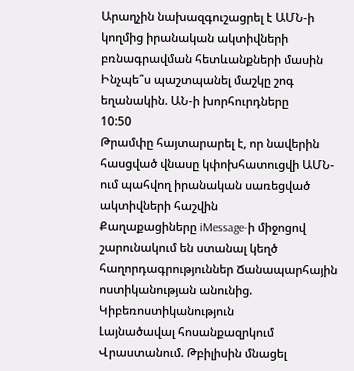Արաղչին նախազգուշացրել է ԱՄՆ-ի կողմից իրանական ակտիվների բռնագրավման հետևանքների մասին
Ինչպե՞ս պաշտպանել մաշկը շոգ եղանակին. ԱՆ-ի խորհուրդները
10:50
Թրամփը հայտարարել է, որ նավերին հասցված վնասը կփոխհատուցվի ԱՄՆ-ում պահվող իրանական սառեցված ակտիվների հաշվին
Քաղաքացիները iMessage-ի միջոցով շարունակում են ստանալ կեղծ հաղորդագրություններ Ճանապարհային ոստիկանության անունից. Կիբեռոստիկանություն
Լայնածավալ հոսանքազրկում Վրաստանում. Թբիլիսին մնացել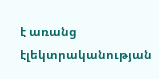է առանց էլեկտրականության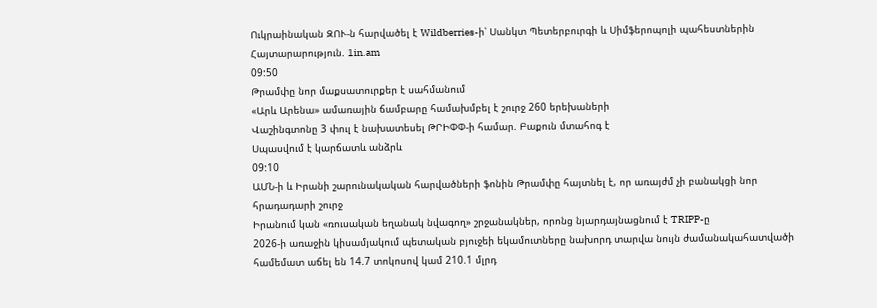Ուկրաինական ԶՈՒ-ն հարվածել է Wildberries-ի՝ Սանկտ Պետերբուրգի և Սիմֆերոպոլի պահեստներին
Հայտարարություն. 1in.am
09:50
Թրամփը նոր մաքսատուրքեր է սահմանում
«Արև Արենա» ամառային ճամբարը համախմբել է շուրջ 260 երեխաների
Վաշինգտոնը 3 փուլ է նախատեսել ԹՐԻՓՓ-ի համար. Բաքուն մտահոգ է
Սպասվում է կարճատև անձրև
09:10
ԱՄՆ-ի և Իրանի շարունակական հարվածների ֆոնին Թրամփը հայտնել է, որ առայժմ չի բանակցի նոր հրադադարի շուրջ
Իրանում կան «ռուսական եղանակ նվագող» շրջանակներ, որոնց նյարդայնացնում է TRIPP-ը
2026-ի առաջին կիսամյակում պետական բյուջեի եկամուտները նախորդ տարվա նույն ժամանակահատվածի համեմատ աճել են 14.7 տոկոսով կամ 210.1 մլրդ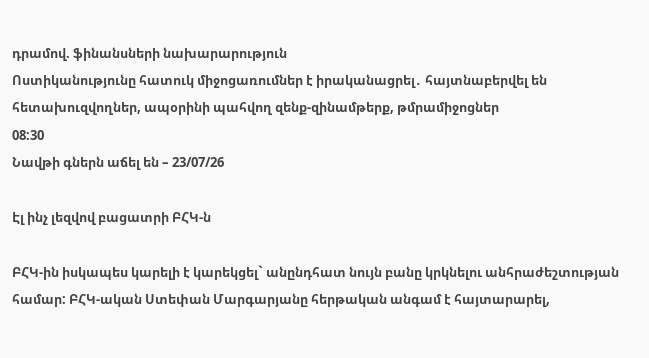դրամով. ֆինանսների նախարարություն
Ոստիկանությունը հատուկ միջոցառումներ է իրականացրել․ հայտնաբերվել են հետախուզվողներ, ապօրինի պահվող զենք-զինամթերք, թմրամիջոցներ
08:30
Նավթի գներն աճել են – 23/07/26

Էլ ինչ լեզվով բացատրի ԲՀԿ-ն

ԲՀԿ-ին իսկապես կարելի է կարեկցել` անընդհատ նույն բանը կրկնելու անհրաժեշտության համար: ԲՀԿ-ական Ստեփան Մարգարյանը հերթական անգամ է հայտարարել,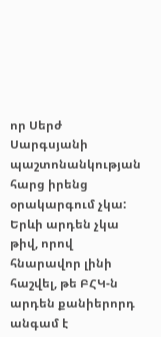որ Սերժ Սարգսյանի պաշտոնանկության հարց իրենց օրակարգում չկա: Երևի արդեն չկա թիվ, որով հնարավոր լինի հաշվել, թե ԲՀԿ-ն արդեն քանիերորդ անգամ է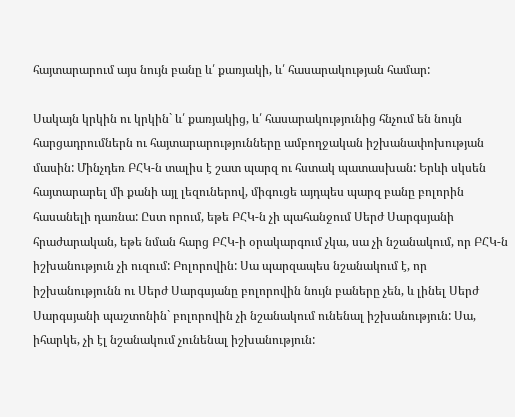հայտարարում այս նույն բանը և՛ քառյակի, և՛ հասարակության համար:

Սակայն կրկին ու կրկին` և՛ քառյակից, և՛ հասարակությունից հնչում են նույն հարցադրումներն ու հայտարարությունները ամբողջական իշխանափոխության մասին: Մինչդեռ ԲՀԿ-ն տալիս է շատ պարզ ու հստակ պատասխան: Երևի սկսեն հայտարարել մի քանի այլ լեզուներով, միգուցե այդպես պարզ բանը բոլորին հասանելի դառնա: Ըստ որում, եթե ԲՀԿ-ն չի պահանջում Սերժ Սարգսյանի հրաժարական, եթե նման հարց ԲՀԿ-ի օրակարգում չկա, սա չի նշանակում, որ ԲՀԿ-ն իշխանություն չի ուզում: Բոլորովին: Սա պարզապես նշանակում է, որ իշխանությունն ու Սերժ Սարգսյանը բոլորովին նույն բաները չեն, և լինել Սերժ Սարգսյանի պաշտոնին` բոլորովին չի նշանակում ունենալ իշխանություն: Սա, իհարկե, չի էլ նշանակում չունենալ իշխանություն: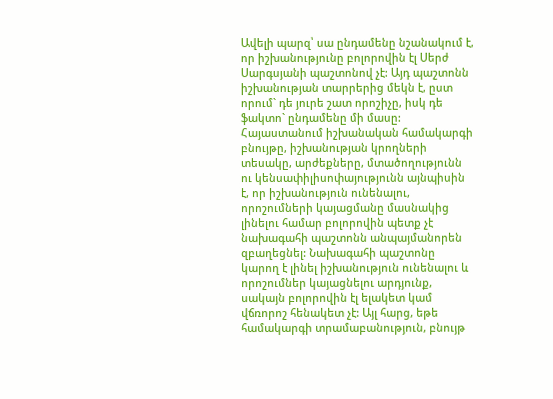Ավելի պարզ՝ սա ընդամենը նշանակում է, որ իշխանությունը բոլորովին էլ Սերժ Սարգսյանի պաշտոնով չէ: Այդ պաշտոնն իշխանության տարրերից մեկն է, ըստ որում` դե յուրե շատ որոշիչը, իսկ դե ֆակտո` ընդամենը մի մասը: Հայաստանում իշխանական համակարգի բնույթը, իշխանության կրողների տեսակը, արժեքները, մտածողությունն ու կենսափիլիսոփայությունն այնպիսին է, որ իշխանություն ունենալու, որոշումների կայացմանը մասնակից լինելու համար բոլորովին պետք չէ նախագահի պաշտոնն անպայմանորեն զբաղեցնել: Նախագահի պաշտոնը կարող է լինել իշխանություն ունենալու և որոշումներ կայացնելու արդյունք, սակայն բոլորովին էլ ելակետ կամ վճռորոշ հենակետ չէ: Այլ հարց, եթե համակարգի տրամաբանություն, բնույթ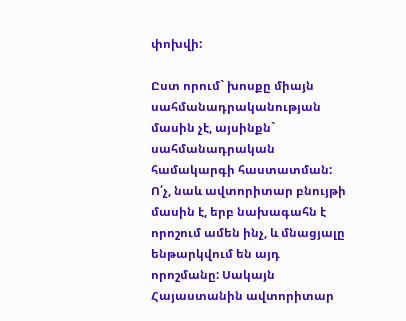փոխվի:

Ըստ որում` խոսքը միայն սահմանադրականության մասին չէ, այսինքն` սահմանադրական համակարգի հաստատման: Ո՛չ, նաև ավտորիտար բնույթի մասին է, երբ նախագահն է որոշում ամեն ինչ, և մնացյալը ենթարկվում են այդ որոշմանը: Սակայն Հայաստանին ավտորիտար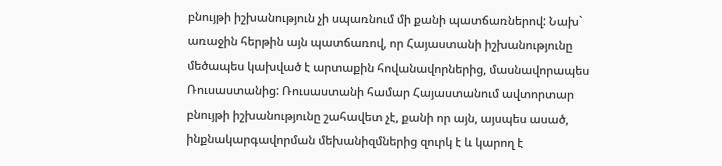բնույթի իշխանություն չի սպառնում մի քանի պատճառներով: Նախ` առաջին հերթին այն պատճառով, որ Հայաստանի իշխանությունը մեծապես կախված է արտաքին հովանավորներից, մասնավորապես Ռուսաստանից: Ռուսաստանի համար Հայաստանում ավտորտար բնույթի իշխանությունը շահավետ չէ, քանի որ այն, այսպես ասած, ինքնակարգավորման մեխանիզմներից զուրկ է և կարող է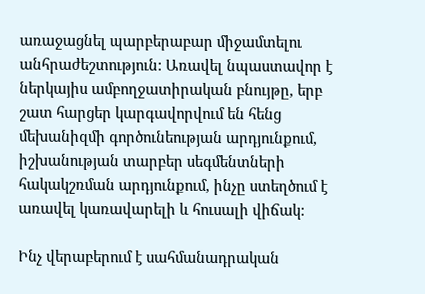առաջացնել պարբերաբար միջամտելու անհրաժեշտություն: Առավել նպաստավոր է ներկայիս ամբողջատիրական բնույթը, երբ շատ հարցեր կարգավորվում են հենց մեխանիզմի գործունեության արդյունքում, իշխանության տարբեր սեգմենտների հակակշռման արդյունքում, ինչը ստեղծում է առավել կառավարելի և հուսալի վիճակ:

Ինչ վերաբերում է սահմանադրական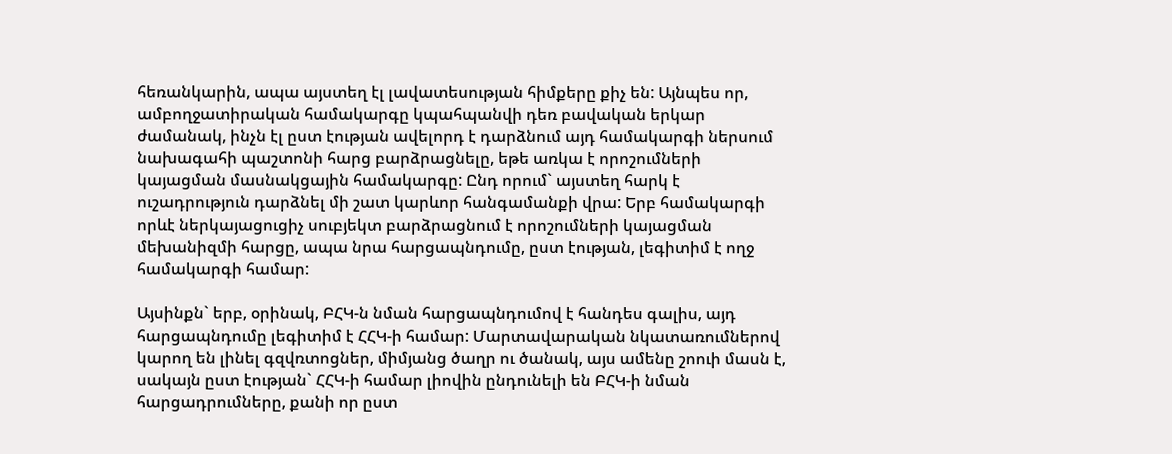հեռանկարին, ապա այստեղ էլ լավատեսության հիմքերը քիչ են: Այնպես որ, ամբողջատիրական համակարգը կպահպանվի դեռ բավական երկար ժամանակ, ինչն էլ ըստ էության ավելորդ է դարձնում այդ համակարգի ներսում նախագահի պաշտոնի հարց բարձրացնելը, եթե առկա է որոշումների կայացման մասնակցային համակարգը: Ընդ որում` այստեղ հարկ է ուշադրություն դարձնել մի շատ կարևոր հանգամանքի վրա: Երբ համակարգի որևէ ներկայացուցիչ սուբյեկտ բարձրացնում է որոշումների կայացման մեխանիզմի հարցը, ապա նրա հարցապնդումը, ըստ էության, լեգիտիմ է ողջ համակարգի համար:

Այսինքն` երբ, օրինակ, ԲՀԿ-ն նման հարցապնդումով է հանդես գալիս, այդ հարցապնդումը լեգիտիմ է ՀՀԿ-ի համար: Մարտավարական նկատառումներով կարող են լինել գզվռտոցներ, միմյանց ծաղր ու ծանակ, այս ամենը շոուի մասն է, սակայն ըստ էության` ՀՀԿ-ի համար լիովին ընդունելի են ԲՀԿ-ի նման հարցադրումները, քանի որ ըստ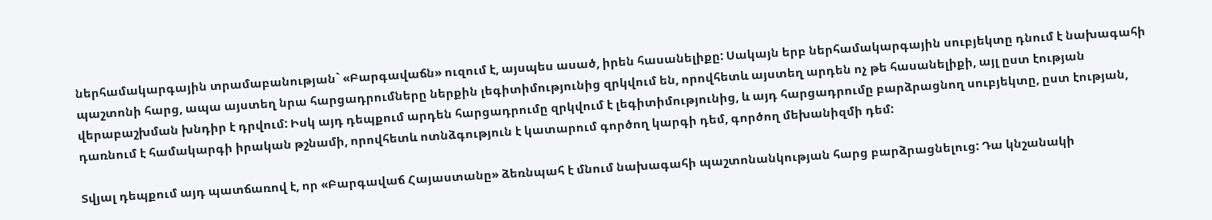ներհամակարգային տրամաբանության` «Բարգավաճն» ուզում է, այսպես ասած, իրեն հասանելիքը: Սակայն երբ ներհամակարգային սուբյեկտը դնում է նախագահի պաշտոնի հարց, ապա այստեղ նրա հարցադրումները ներքին լեգիտիմությունից զրկվում են, որովհետև այստեղ արդեն ոչ թե հասանելիքի, այլ ըստ էության վերաբաշխման խնդիր է դրվում: Իսկ այդ դեպքում արդեն հարցադրումը զրկվում է լեգիտիմությունից, և այդ հարցադրումը բարձրացնող սուբյեկտը, ըստ էության, դառնում է համակարգի իրական թշնամի, որովհետև ոտնձգություն է կատարում գործող կարգի դեմ, գործող մեխանիզմի դեմ:

Տվյալ դեպքում այդ պատճառով է, որ «Բարգավաճ Հայաստանը» ձեռնպահ է մնում նախագահի պաշտոնանկության հարց բարձրացնելուց: Դա կնշանակի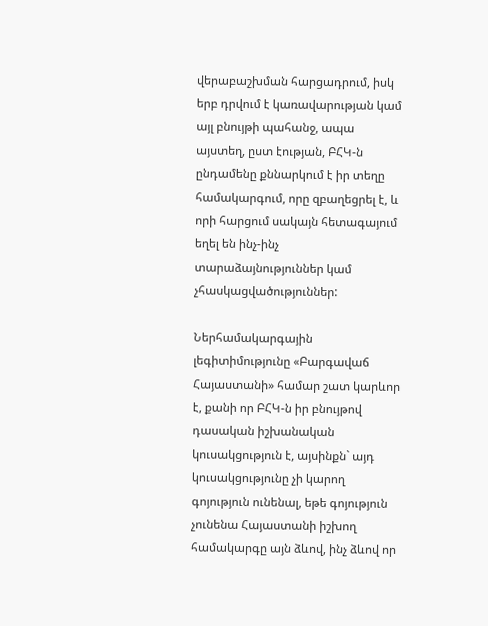վերաբաշխման հարցադրում, իսկ երբ դրվում է կառավարության կամ այլ բնույթի պահանջ, ապա այստեղ, ըստ էության, ԲՀԿ-ն ընդամենը քննարկում է իր տեղը համակարգում, որը զբաղեցրել է, և որի հարցում սակայն հետագայում եղել են ինչ-ինչ տարաձայնություններ կամ չհասկացվածություններ:

Ներհամակարգային լեգիտիմությունը «Բարգավաճ Հայաստանի» համար շատ կարևոր է, քանի որ ԲՀԿ-ն իր բնույթով դասական իշխանական կուսակցություն է, այսինքն` այդ կուսակցությունը չի կարող գոյություն ունենալ, եթե գոյություն չունենա Հայաստանի իշխող համակարգը այն ձևով, ինչ ձևով որ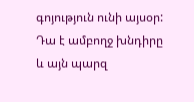գոյություն ունի այսօր: Դա է ամբողջ խնդիրը և այն պարզ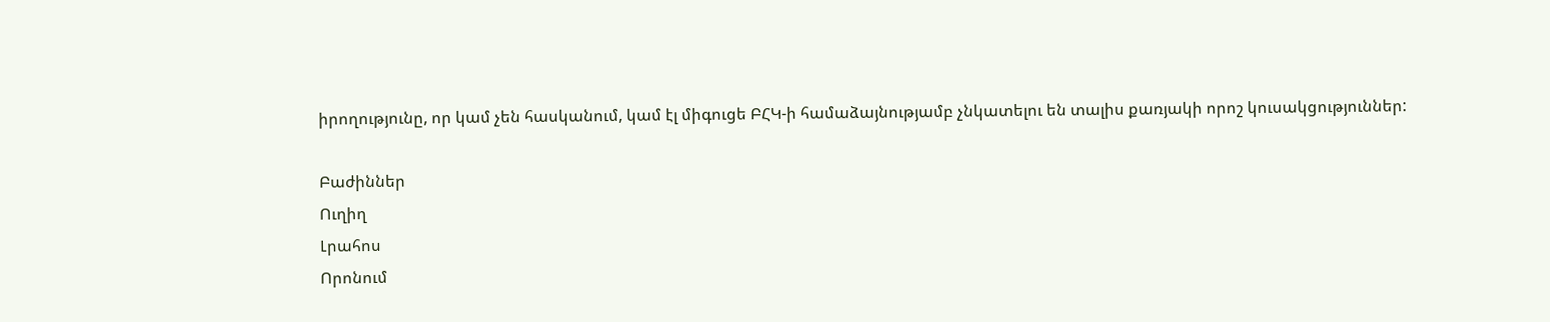իրողությունը, որ կամ չեն հասկանում, կամ էլ միգուցե ԲՀԿ-ի համաձայնությամբ չնկատելու են տալիս քառյակի որոշ կուսակցություններ:

Բաժիններ
Ուղիղ
Լրահոս
Որոնում